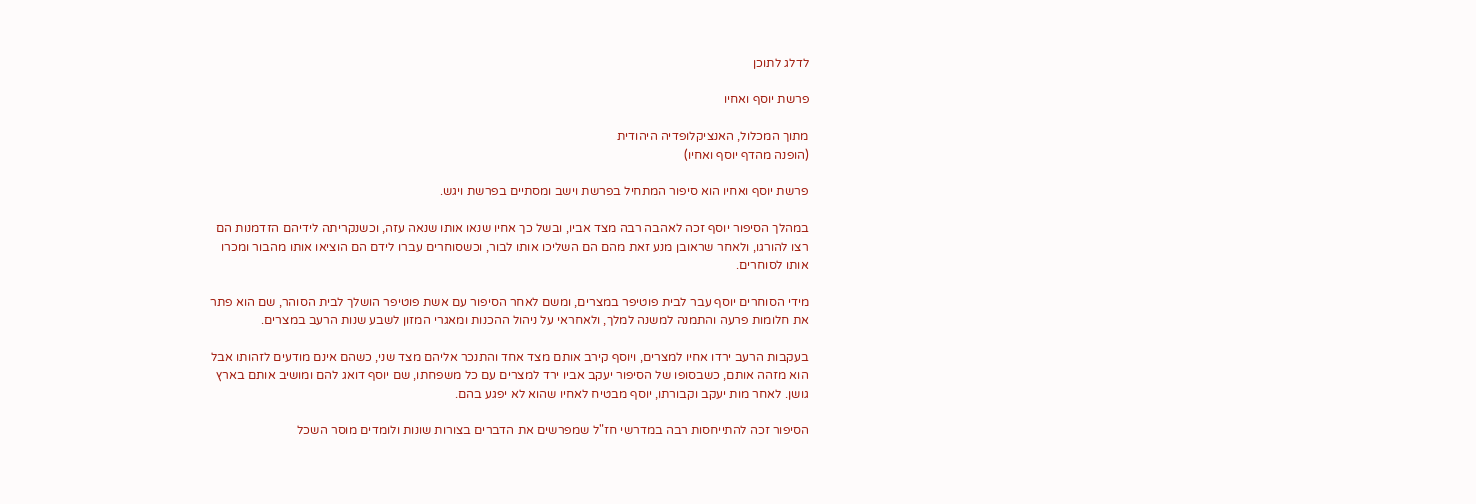לדלג לתוכן

פרשת יוסף ואחיו

מתוך המכלול, האנציקלופדיה היהודית
(הופנה מהדף יוסף ואחיו)

פרשת יוסף ואחיו הוא סיפור המתחיל בפרשת וישב ומסתיים בפרשת ויגש.

במהלך הסיפור יוסף זכה לאהבה רבה מצד אביו, ובשל כך אחיו שנאו אותו שנאה עזה, וכשנקריתה לידיהם הזדמנות הם רצו להורגו, ולאחר שראובן מנע זאת מהם הם השליכו אותו לבור, וכשסוחרים עברו לידם הם הוציאו אותו מהבור ומכרו אותו לסוחרים.

מידי הסוחרים יוסף עבר לבית פוטיפר במצרים, ומשם לאחר הסיפור עם אשת פוטיפר הושלך לבית הסוהר, שם הוא פתר את חלומות פרעה והתמנה למשנה למלך, ולאחראי על ניהול ההכנות ומאגרי המזון לשבע שנות הרעב במצרים.

בעקבות הרעב ירדו אחיו למצרים, ויוסף קירב אותם מצד אחד והתנכר אליהם מצד שני, כשהם אינם מודעים לזהותו אבל הוא מזהה אותם, כשבסופו של הסיפור יעקב אביו ירד למצרים עם כל משפחתו, שם יוסף דואג להם ומושיב אותם בארץ גושן. לאחר מות יעקב וקבורתו, יוסף מבטיח לאחיו שהוא לא יפגע בהם.

הסיפור זכה להתייחסות רבה במדרשי חז"ל שמפרשים את הדברים בצורות שונות ולומדים מוסר השכל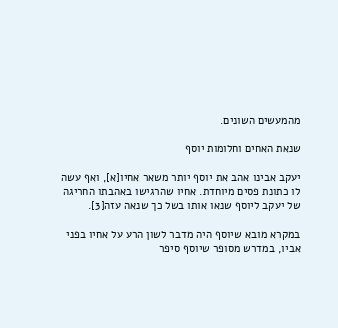מהמעשים השונים.

שנאת האחים וחלומות יוסף

יעקב אבינו אהב את יוסף יותר משאר אחיו[א], ואף עשה לו כתונת פסים מיוחדת. אחיו שהרגישו באהבתו החריגה של יעקב ליוסף שנאו אותו בשל כך שנאה עזה[3].

במקרא מובא שיוסף היה מדבר לשון הרע על אחיו בפני אביו, במדרש מסופר שיוסף סיפר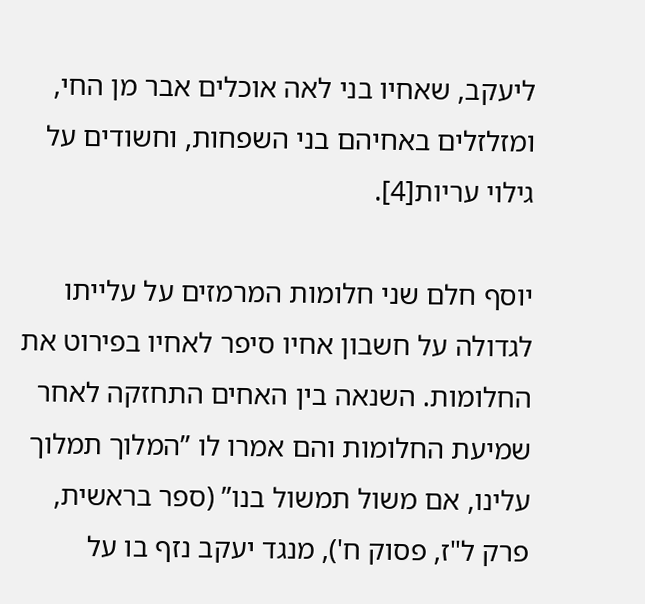ליעקב, שאחיו בני לאה אוכלים אבר מן החי, ומזלזלים באחיהם בני השפחות, וחשודים על גילוי עריות[4].

יוסף חלם שני חלומות המרמזים על עלייתו לגדולה על חשבון אחיו סיפר לאחיו בפירוט את החלומות. השנאה בין האחים התחזקה לאחר שמיעת החלומות והם אמרו לו ”המלוך תמלוך עלינו, אם משול תמשול בנו” (ספר בראשית, פרק ל"ז, פסוק ח'), מנגד יעקב נזף בו על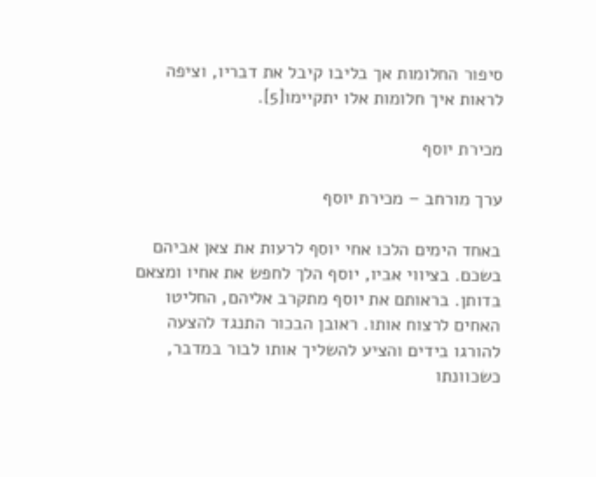סיפור החלומות אך בליבו קיבל את דבריו, וציפה לראות איך חלומות אלו יתקיימו[5].

מכירת יוסף

ערך מורחב – מכירת יוסף

באחד הימים הלכו אחי יוסף לרעות את צאן אביהם בשכם. בציווי אביו, יוסף הלך לחפש את אחיו ומצאם בדותן. בראותם את יוסף מתקרב אליהם, החליטו האחים לרצוח אותו. ראובן הבכור התנגד להצעה להורגו בידים והציע להשליך אותו לבור במדבר, כשכוונתו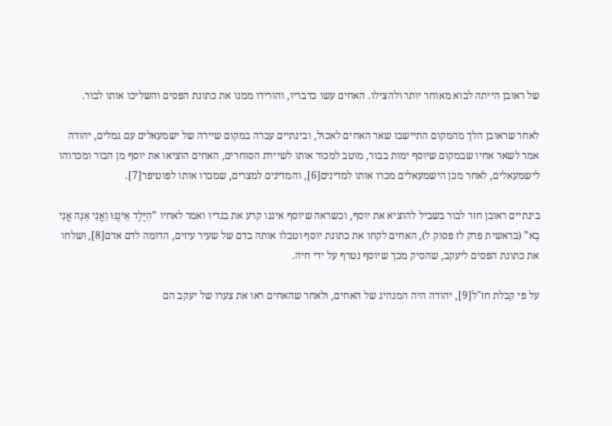של ראובן הייתה לבוא מאוחר יותר ולהצילו. האחים עשו כדבריו, והורידו ממנו את כתונת הפסים והשליכו אותו לבור.

לאחר שראובן הלך מהמקום התיישבו שאר האחים לאכול, ובינתיים עברה במקום שיירה של ישמעאלים עם גמלים, יהודה אמר לשאר אחיו שבמקום שיוסף ימות בבור, מוטב למכור אותו לשיירת הסוחרים, האחים הוציאו את יוסף מן הבור ומכרוהו לישמעאלים, לאחר מכן הישמעאלים מכרו אותו למדינים[6], והמדינים למצרים, שמכרו אותו לפוטיפר[7].

בינתיים ראובן חזר לבור בשביל להוציא את יוסף, וכשראה שיוסף איננו קרע את בגדיו ואמר לאחיו ”הַיֶּלֶד אֵינֶנּוּ וַאֲנִי אָנָה אֲנִי בָא” (בראשית פרק לז פסוק ל), האחים לקחו את כתונת יוסף וטבלו אותה בדם של שעיר עיזים, הדומה לדם אדם[8], ושלחו את כתונת הפסים ליעקב, שהסיק מכך שיוסף נטרף על ידי חיה.

על פי קבלת חז"ל[9], יהודה היה המנהיג של האחים, ולאחר שהאחים ראו את צערו של יעקב הם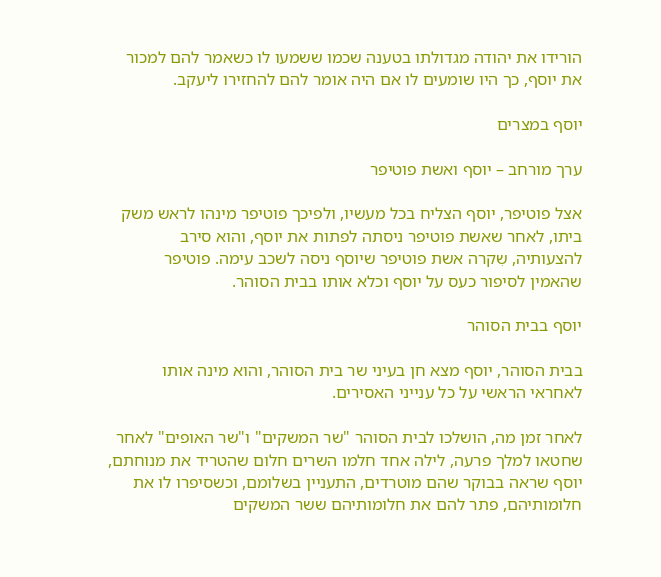הורידו את יהודה מגדולתו בטענה שכמו ששמעו לו כשאמר להם למכור את יוסף, כך היו שומעים לו אם היה אומר להם להחזירו ליעקב.

יוסף במצרים

ערך מורחב – יוסף ואשת פוטיפר

אצל פוטיפר, יוסף הצליח בכל מעשיו, ולפיכך פוטיפר מינהו לראש משק ביתו, לאחר שאשת פוטיפר ניסתה לפתות את יוסף, והוא סירב להצעותיה, שִקרה אשת פוטיפר שיוסף ניסה לשכב עימה. פוטיפר שהאמין לסיפור כעס על יוסף וכלא אותו בבית הסוהר.

יוסף בבית הסוהר

בבית הסוהר, יוסף מצא חן בעיני שר בית הסוהר, והוא מינה אותו לאחראי הראשי על כל ענייני האסירים.

לאחר זמן מה, הושלכו לבית הסוהר "שר המשקים" ו"שר האופים" לאחר שחטאו למלך פרעה, לילה אחד חלמו השרים חלום שהטריד את מנוחתם, יוסף שראה בבוקר שהם מוטרדים, התעניין בשלומם, וכשסיפרו לו את חלומותיהם, פתר להם את חלומותיהם ששר המשקים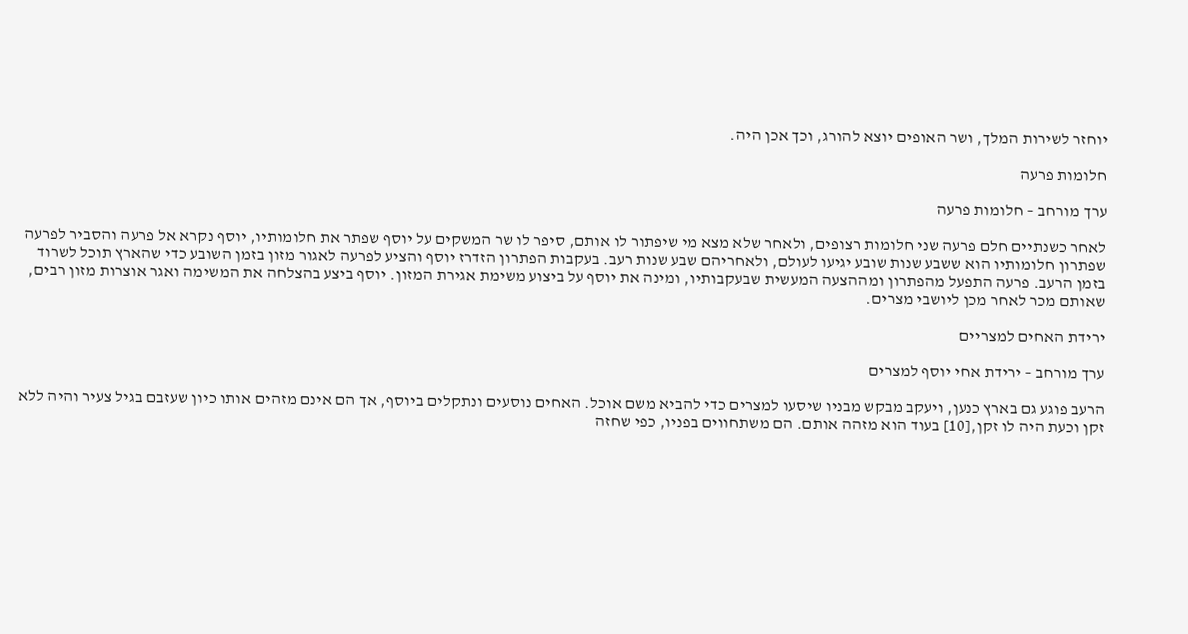יוחזר לשירות המלך, ושר האופים יוצא להורג, וכך אכן היה.

חלומות פרעה

ערך מורחב – חלומות פרעה

לאחר כשנתיים חלם פרעה שני חלומות רצופים, ולאחר שלא מצא מי שיפתור לו אותם, סיפר לו שר המשקים על יוסף שפתר את חלומותיו, יוסף נקרא אל פרעה והסביר לפרעה שפתרון חלומותיו הוא ששבע שנות שובע יגיעו לעולם, ולאחריהם שבע שנות רעב. בעקבות הפתרון הזדרז יוסף והציע לפרעה לאגור מזון בזמן השובע כדי שהארץ תוכל לשרוד בזמן הרעב. פרעה התפעל מהפתרון ומההצעה המעשית שבעקבותיו, ומינה את יוסף על ביצוע משימת אגירת המזון. יוסף ביצע בהצלחה את המשימה ואגר אוצרות מזון רבים, שאותם מכר לאחר מכן ליושבי מצרים.

ירידת האחים למצריים

ערך מורחב – ירידת אחי יוסף למצרים

הרעב פוגע גם בארץ כנען, ויעקב מבקש מבניו שיסעו למצרים כדי להביא משם אוכל. האחים נוסעים ונתקלים ביוסף, אך הם אינם מזהים אותו כיון שעזבם בגיל צעיר והיה ללא זקן וכעת היה לו זקן,[10] בעוד הוא מזהה אותם. הם משתחווים בפניו, כפי שחזה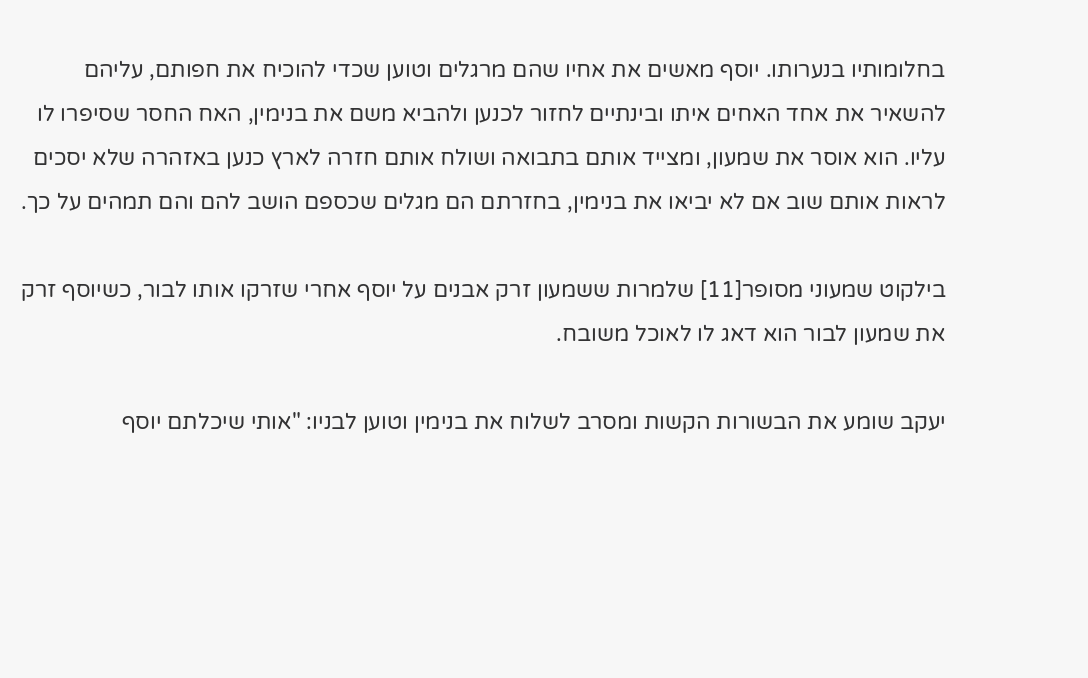בחלומותיו בנערותו. יוסף מאשים את אחיו שהם מרגלים וטוען שכדי להוכיח את חפותם, עליהם להשאיר את אחד האחים איתו ובינתיים לחזור לכנען ולהביא משם את בנימין, האח החסר שסיפרו לו עליו. הוא אוסר את שמעון, ומצייד אותם בתבואה ושולח אותם חזרה לארץ כנען באזהרה שלא יסכים לראות אותם שוב אם לא יביאו את בנימין, בחזרתם הם מגלים שכספם הושב להם והם תמהים על כך.

בילקוט שמעוני מסופר[11] שלמרות ששמעון זרק אבנים על יוסף אחרי שזרקו אותו לבור, כשיוסף זרק את שמעון לבור הוא דאג לו לאוכל משובח.

יעקב שומע את הבשורות הקשות ומסרב לשלוח את בנימין וטוען לבניו: "אותי שיכלתם יוסף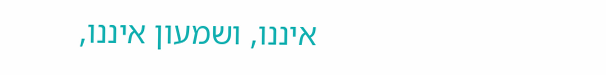איננו, ושמעון איננו,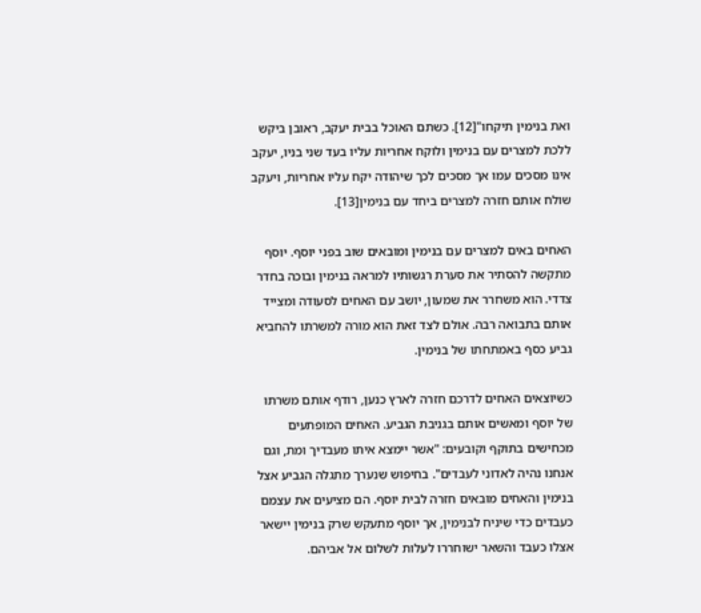ואת בנימין תיקחו"[12]. כשתם האוכל בבית יעקב, ראובן ביקש ללכת למצרים עם בנימין ולוקח אחריות עליו בעד שני בניו, יעקב אינו מסכים עמו אך מסכים לכך שיהודה יקח עליו אחריות, ויעקב שולח אותם חזרה למצרים ביחד עם בנימין[13].

האחים באים למצרים עם בנימין ומובאים שוב בפני יוסף. יוסף מתקשה להסתיר את סערת רגשותיו למראה בנימין ובוכה בחדר צדדי. הוא משחרר את שמעון, יושב עם האחים לסעודה ומצייד אותם בתבואה רבה. אולם לצד זאת הוא מורה למשרתו להחביא גביע כסף באמתחתו של בנימין.

כשיוצאים האחים לדרכם חזרה לארץ כנען, רודף אותם משרתו של יוסף ומאשים אותם בגניבת הגביע. האחים המופתעים מכחישים בתוקף וקובעים: "אשר יימצא איתו מעבדיך ומת, וגם אנחנו נהיה לאדוני לעבדים". בחיפוש שנערך מתגלה הגביע אצל בנימין והאחים מובאים חזרה לבית יוסף. הם מציעים את עצמם כעבדים כדי שיניח לבנימין, אך יוסף מתעקש שרק בנימין יישאר אצלו כעבד והשאר ישוחררו לעלות לשלום אל אביהם.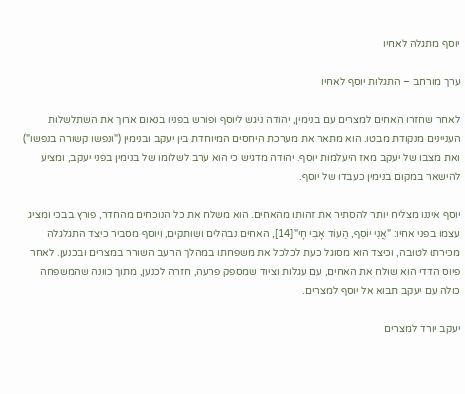יוסף מתגלה לאחיו

ערך מורחב – התגלות יוסף לאחיו

לאחר שחזרו האחים למצרים עם בנימין, יהודה ניגש ליוסף ופורש בפניו בנאום ארוך את השתלשלות העניינים מנקודת מבטו. הוא מתאר את מערכת היחסים המיוחדת בין יעקב ובנימין ("ונפשו קשורה בנפשו") ואת מצבו של יעקב מאז היעלמות יוסף. יהודה מדגיש כי הוא ערב לשלומו של בנימין בפני יעקב, ומציע להישאר במקום בנימין כעבדו של יוסף.

יוסף איננו מצליח יותר להסתיר את זהותו מהאחים. הוא משלח את כל הנוכחים מהחדר, פורץ בבכי ומציג עצמו בפני אחיו: "אֲנִי יוֹסֵף, הַעוֹד אָבִי חָי"[14], האחים נבהלים ושותקים, ויוסף מסביר כיצד התגלגלה מכירתו לטובה, וכיצד הוא מסוגל כעת לכלכל את משפחתו במהלך הרעב השורר במצרים ובכנען. לאחר פיוס הדדי הוא שולח את האחים, עם עגלות וציוד שמספק פרעה, חזרה לכנען, מתוך כוונה שהמשפחה כולה עם יעקב תבוא אל יוסף למצרים.

יעקב יורד למצרים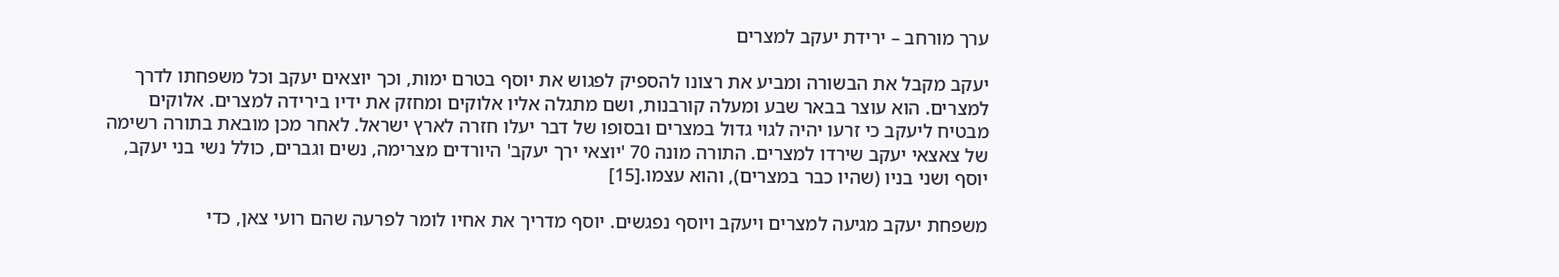ערך מורחב – ירידת יעקב למצרים

יעקב מקבל את הבשורה ומביע את רצונו להספיק לפגוש את יוסף בטרם ימות, וכך יוצאים יעקב וכל משפחתו לדרך למצרים. הוא עוצר בבאר שבע ומעלה קורבנות, ושם מתגלה אליו אלוקים ומחזק את ידיו בירידה למצרים. אלוקים מבטיח ליעקב כי זרעו יהיה לגוי גדול במצרים ובסופו של דבר יעלו חזרה לארץ ישראל. לאחר מכן מובאת בתורה רשימה של צאצאי יעקב שירדו למצרים. התורה מונה 70 'יוצאי ירך יעקב' היורדים מצרימה, נשים וגברים, כולל נשי בני יעקב, יוסף ושני בניו (שהיו כבר במצרים), והוא עצמו.[15]

משפחת יעקב מגיעה למצרים ויעקב ויוסף נפגשים. יוסף מדריך את אחיו לומר לפרעה שהם רועי צאן, כדי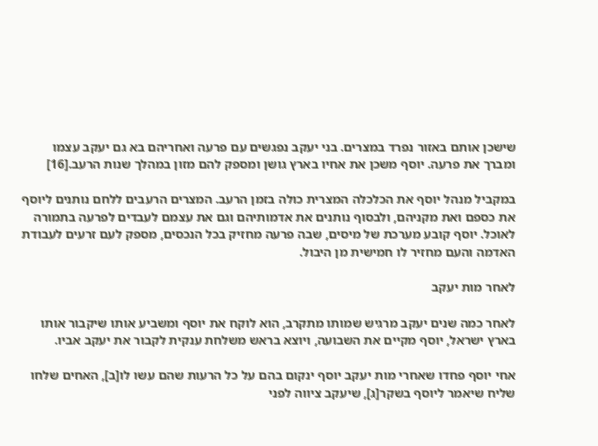שישכן אותם באזור נפרד במצרים. בני יעקב נפגשים עם פרעה ואחריהם בא גם יעקב עצמו ומברך את פרעה. יוסף משכן את אחיו בארץ גושן ומספק להם מזון במהלך שנות הרעב.[16]

במקביל מנהל יוסף את הכלכלה המצרית כולה בזמן הרעב. המצרים הרעבים ללחם נותנים ליוסף את כספם ואת מקניהם, ולבסוף נותנים את אדמותיהם וגם את עצמם לעבדים לפרעה בתמורה לאוכל. יוסף קובע מערכת של מיסים, שבה פרעה מחזיק בכל הנכסים, מספק לעם זרעים לעבודת האדמה והעם מחזיר לו חמישית מן היבול.

לאחר מות יעקב

לאחר כמה שנים יעקב מרגיש שמותו מתקרב, הוא לוקח את יוסף ומשביע אותו שיקבור אותו בארץ ישראל, יוסף מקיים את השבועה, ויוצא בראש משלחת ענקית לקבור את יעקב אביו.

אחי יוסף פחדו שאחרי מות יעקב יוסף ינקום בהם על כל הרעות שהם עשו לו[ב], האחים שלחו שליח שיאמר ליוסף בשקר[ג], שיעקב ציווה לפני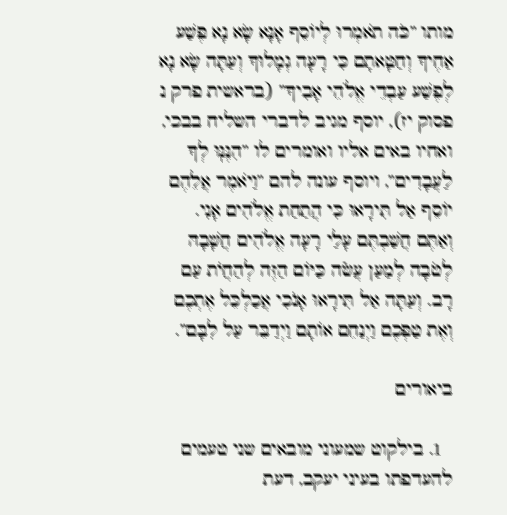מותו ”כֹּה תֹאמְרוּ לְיוֹסֵף אָנָּא שָׂא נָא פֶּשַׁע אַחֶיךָ וְחַטָּאתָם כִּי רָעָה גְמָלוּךָ וְעַתָּה שָׂא נָא לְפֶשַׁע עַבְדֵי אֱלֹהֵי אָבִיךָ” (בראשית פרק נ פסוק יז), יוסף מגיב לדברי השליח בבכי, ואחיו באים אליו ואומרים לו ”הִנֶּנּֽוּ לְךָ לַעֲבָדִים”, ויוסף עונה להם ”וַיֹאמֶר אֲלֵהֶם יוֹסֵף אַל תִּירָאוּ כִּי הֲתַחַת אֱלֹהִים אָנִי. וְאַתֶּם חֲשַׁבְתֶּם עָלַי רָעָה אֱלֹהִים חֲשָׁבָהּ לְטֹבָה לְמַעַן עֲשֹׂה כַּיּוֹם הַזֶּה לְהַחֲיֹת עַם רָב. וְעַתָּה אַל תִּירָאוּ אָנֹכִי אֲכַלְכֵּל אֶתְכֶם וְאֶת טַפְּכֶם וַיְנַחֵם אוֹתָם וַיְדַבֵּר עַל לִבָּם”.

ביאורים

  1. בילקוט שמעוני מובאים שני טעמים להעדפתו בעיני יעקב, דעת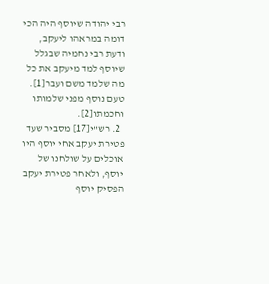רבי יהודה שיוסף היה הכי דומה במראהו ליעקב, ודעת רבי נחמיה שבגלל שיוסף למד מיעקב את כל מה שלמד משם ועבר[1]. טעם נוסף מפני שלמותו וחכמתו[2].
  2. רש"י[17] מסביר שעד פטירת יעקב אחי יוסף היו אוכלים על שולחנו של יוסף, ולאחר פטירת יעקב הפסיק יוסף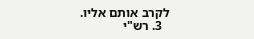לקרב אותם אליו.
  3. רש"י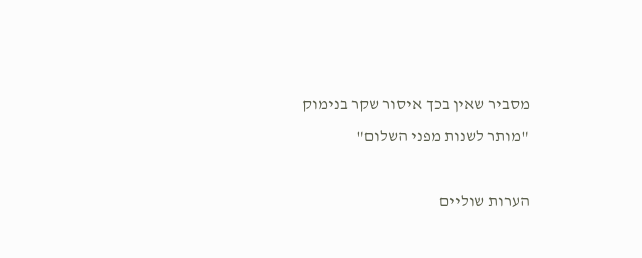מסביר שאין בכך איסור שקר בנימוק "מותר לשנות מפני השלום"

הערות שוליים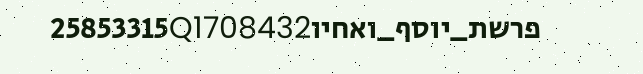פרשת_יוסף_ואחיו25853315Q1708432